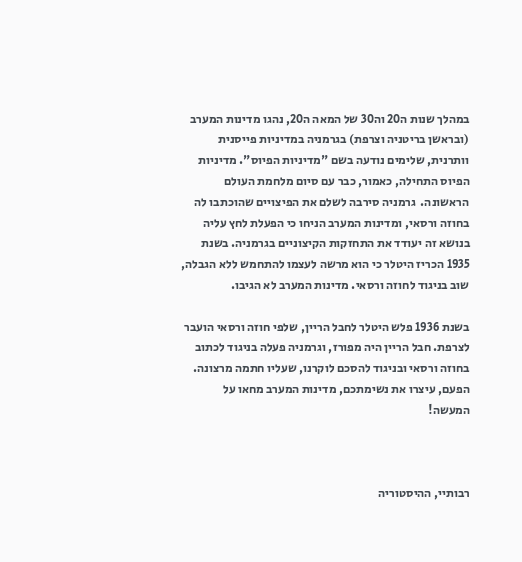במהלך שנות ה20 וה30 של המאה ה20, נהגו מדינות המערב (ובראשן בריטניה וצרפת) בגרמניה במדיניות פייסנית וותרנית, שלימים נודעה בשם "מדיניות הפיוס". מדיניות הפיוס התחילה, כאמור, כבר עם סיום מלחמת העולם הראשונה.  גרמניה סירבה לשלם את הפיצויים שהוכתבו לה בחוזה ורסאי, ומדינות המערב הניחו כי הפעלת לחץ עליה בנושא זה יעודד את התחזקות הקיצוניים בגרמניה. בשנת 1935 הכריז היטלר כי הוא מרשה לעצמו להתחמש ללא הגבלה, שוב בניגוד לחוזה ורסאי. מדינות המערב לא הגיבו.

בשנת 1936 פלש היטלר לחבל הריין, שלפי חוזה ורסאי הועבר לצרפת. חבל הריין היה מפורז, וגרמניה פעלה בניגוד לכתוב בחוזה ורסאי ובניגוד להסכם לוקרנו, שעליו חתמה מרצונה. הפעם, עיצרו את נשימתכם, מדינות המערב מחאו על המעשה!



רבותיי, ההיסטוריה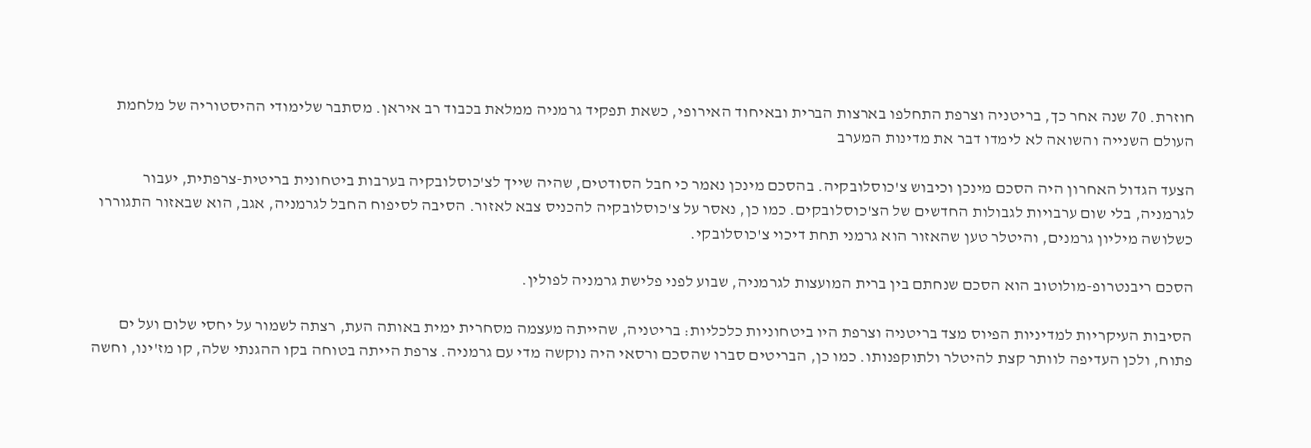חוזרת. 70 שנה אחר כך, בריטניה וצרפת התחלפו בארצות הברית ובאיחוד האירופי, כשאת תפקיד גרמניה ממלאת בכבוד רב איראן. מסתבר שלימודי ההיסטוריה של מלחמת העולם השנייה והשואה לא לימדו דבר את מדינות המערב

הצעד הגדול האחרון היה הסכם מינכן וכיבוש צ'כוסלובקיה. בהסכם מינכן נאמר כי חבל הסודטים, שהיה שייך לצ'כוסלובקיה בערבות ביטחונית בריטית-צרפתית, יעבור לגרמניה, בלי שום ערבויות לגבולות החדשים של הצ'כוסלובקים. כמו כן, נאסר על צ'כוסלובקיה להכניס צבא לאזור. הסיבה לסיפוח החבל לגרמניה, אגב, הוא שבאזור התגוררו כשלושה מיליון גרמנים, והיטלר טען שהאזור הוא גרמני תחת דיכוי צ'כוסלובקי.

הסכם ריבנטרופ-מולוטוב הוא הסכם שנחתם בין ברית המועצות לגרמניה, שבוע לפני פלישת גרמניה לפולין.

הסיבות העיקריות למדיניות הפיוס מצד בריטניה וצרפת היו ביטחוניות כלכליות: בריטניה, שהייתה מעצמה מסחרית ימית באותה העת, רצתה לשמור על יחסי שלום ועל ים פתוח, ולכן העדיפה לוותר קצת להיטלר ולתוקפנותו. כמו כן, הבריטים סברו שהסכם ורסאי היה נוקשה מדי עם גרמניה. צרפת הייתה בטוחה בקו ההגנתי שלה, קו מז'ינו, וחשה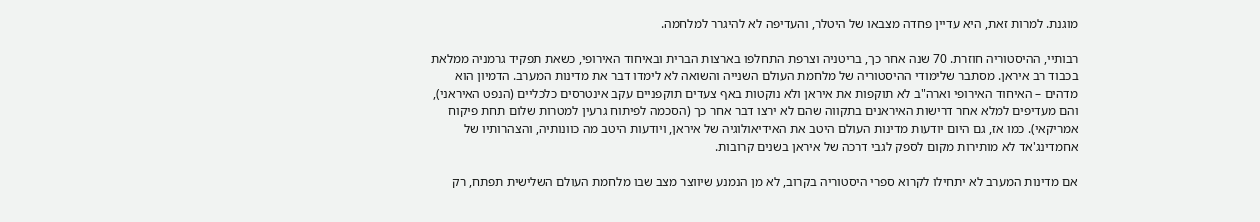מוגנת. למרות זאת, היא עדיין פחדה מצבאו של היטלר, והעדיפה לא להיגרר למלחמה.

רבותיי, ההיסטוריה חוזרת. 70 שנה אחר כך, בריטניה וצרפת התחלפו בארצות הברית ובאיחוד האירופי, כשאת תפקיד גרמניה ממלאת בכבוד רב איראן. מסתבר שלימודי ההיסטוריה של מלחמת העולם השנייה והשואה לא לימדו דבר את מדינות המערב. הדמיון הוא מדהים – האיחוד האירופי וארה"ב לא תוקפות את איראן ולא נוקטות באף צעדים תוקפניים עקב אינטרסים כלכליים (הנפט האיראני), והם מעדיפים למלא אחר דרישות האיראנים בתקווה שהם לא ירצו דבר אחר כך (הסכמה לפיתוח גרעין למטרות שלום תחת פיקוח אמריקאי). כמו אז, גם היום יודעות מדינות העולם היטב את האידיאולוגיה של איראן, ויודעות היטב מה כוונותיה, והצהרותיו של אחמדינג'אד לא מותירות מקום לספק לגבי דרכה של איראן בשנים קרובות.

אם מדינות המערב לא יתחילו לקרוא ספרי היסטוריה בקרוב, לא מן הנמנע שיווצר מצב שבו מלחמת העולם השלישית תפתח, רק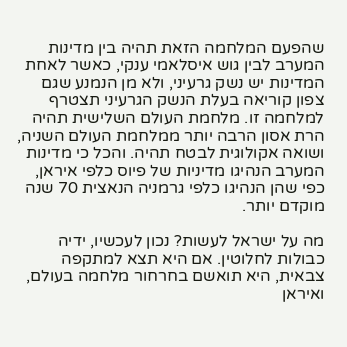שהפעם המלחמה הזאת תהיה בין מדינות המערב לבין גוש איסלאמי ענקי, כאשר לאחת המדינות יש נשק גרעיני, ולא מן הנמנע שגם צפון קוריאה בעלת הנשק הגרעיני תצטרף למלחמה זו. מלחמת העולם השלישית תהיה הרת אסון הרבה יותר ממלחמת העולם השניה, ושואה אקולוגית לבטח תהיה. והכל כי מדינות המערב הנהיגו מדיניות של פיוס כלפי איראן, כפי שהן הנהיגו כלפי גרמניה הנאצית 70 שנה מוקדם יותר.

מה על ישראל לעשות? נכון לעכשיו, ידיה כבולות לחלוטין. אם היא תצא למתקפה צבאית, היא תואשם בחרחור מלחמה בעולם, ואיראן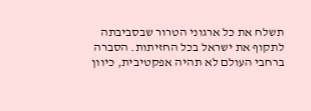תשלח את כל ארגוני הטרור שבסביבתה לתקוף את ישראל בכל החזיתות. הסברה ברחבי העולם לא תהיה אפקטיבית, כיוון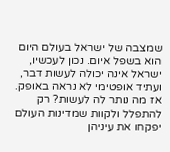שמצבה של ישראל בעולם היום הוא בשפל איום. נכון לעכשיו, ישראל אינה יכולה לעשות דבר, ועתיד אופטימי לא נראה באופק. אז מה נותר לה לעשות? רק להתפלל ולקוות שמדינות העולם יפקחו את עיניהן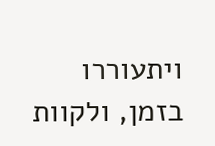ויתעוררו בזמן, ולקוות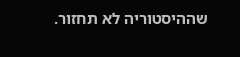שההיסטוריה לא תחזור.